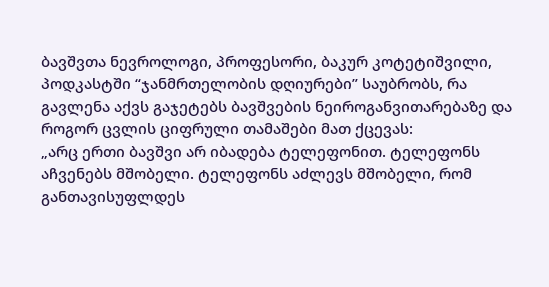ბავშვთა ნევროლოგი, პროფესორი, ბაკურ კოტეტიშვილი, პოდკასტში “ჯანმრთელობის დღიურები” საუბრობს, რა გავლენა აქვს გაჯეტებს ბავშვების ნეიროგანვითარებაზე და როგორ ცვლის ციფრული თამაშები მათ ქცევას:
„არც ერთი ბავშვი არ იბადება ტელეფონით. ტელეფონს აჩვენებს მშობელი. ტელეფონს აძლევს მშობელი, რომ განთავისუფლდეს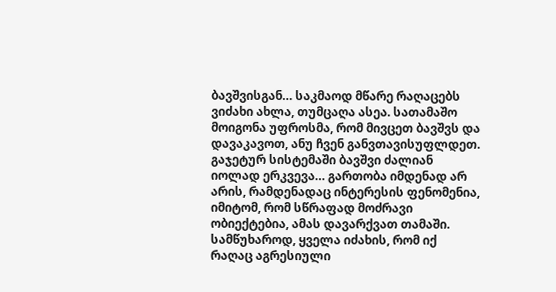ბავშვისგან… საკმაოდ მწარე რაღაცებს ვიძახი ახლა, თუმცაღა ასეა. სათამაშო მოიგონა უფროსმა, რომ მივცეთ ბავშვს და დავაკავოთ, ანუ ჩვენ განვთავისუფლდეთ. გაჯეტურ სისტემაში ბავშვი ძალიან იოლად ერკვევა… გართობა იმდენად არ არის, რამდენადაც ინტერესის ფენომენია, იმიტომ, რომ სწრაფად მოძრავი ობიექტებია, ამას დავარქვათ თამაში.
სამწუხაროდ, ყველა იძახის, რომ იქ რაღაც აგრესიული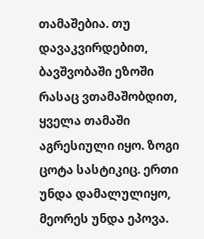თამაშებია. თუ დავაკვირდებით, ბავშვობაში ეზოში რასაც ვთამაშობდით, ყველა თამაში აგრესიული იყო. ზოგი ცოტა სასტიკიც. ერთი უნდა დამალულიყო, მეორეს უნდა ეპოვა.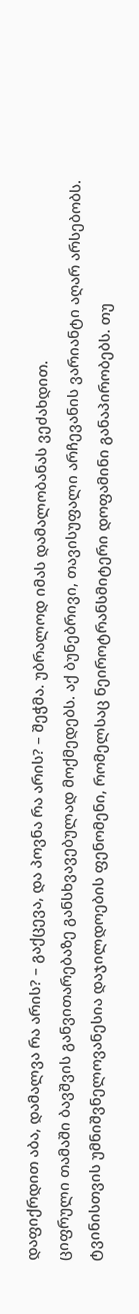დაფიქრდით აბა, დამალვა რა არის? – გაქცევა, და პოვნა რა არის? – შეჭმა. უბრალოდ იმას დამალობანას ვეძახდით.
ციფრული თამაში ბავშვის განვითარებაზე განსხვავებულად მოქმედებს. აქ ბუნებრივი, თავისუფალი არჩევანის ვარიანტი აღარ არსებობს. ტვინისთვის უმნიშვნელოვანესია დაჯილდოების ფენომენი, რომელსაც ნეიროტრანსმიტერი დოფამინი განაპირობებს. თუ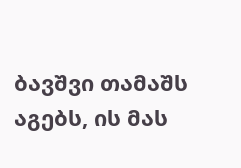ბავშვი თამაშს აგებს, ის მას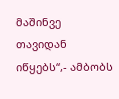მაშინვე თავიდან იწყებს“,- ამბობს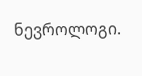ნევროლოგი.